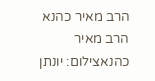הרב מאיר כהנא
הרב מאיר כהנאצילום: יונתן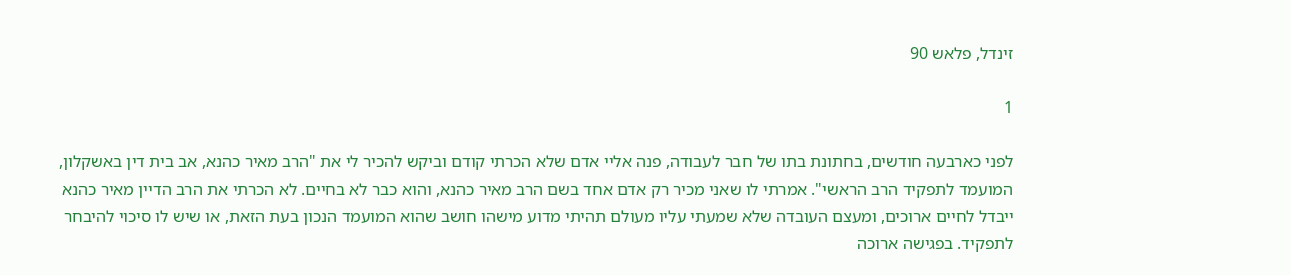זינדל, פלאש 90

1

לפני כארבעה חודשים, בחתונת בתו של חבר לעבודה, פנה אליי אדם שלא הכרתי קודם וביקש להכיר לי את "הרב מאיר כהנא, אב בית דין באשקלון, המועמד לתפקיד הרב הראשי". אמרתי לו שאני מכיר רק אדם אחד בשם הרב מאיר כהנא, והוא כבר לא בחיים. לא הכרתי את הרב הדיין מאיר כהנא ייבדל לחיים ארוכים, ומעצם העובדה שלא שמעתי עליו מעולם תהיתי מדוע מישהו חושב שהוא המועמד הנכון בעת הזאת, או שיש לו סיכוי להיבחר לתפקיד. בפגישה ארוכה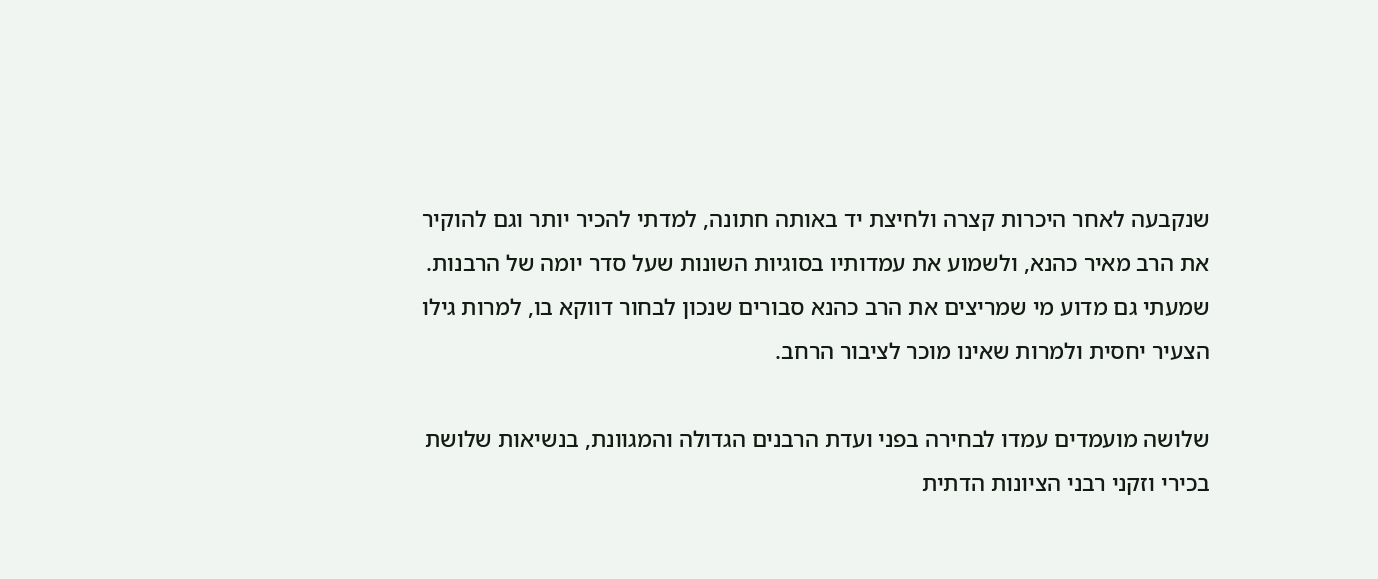שנקבעה לאחר היכרות קצרה ולחיצת יד באותה חתונה, למדתי להכיר יותר וגם להוקיר את הרב מאיר כהנא, ולשמוע את עמדותיו בסוגיות השונות שעל סדר יומה של הרבנות. שמעתי גם מדוע מי שמריצים את הרב כהנא סבורים שנכון לבחור דווקא בו, למרות גילו הצעיר יחסית ולמרות שאינו מוכר לציבור הרחב.

שלושה מועמדים עמדו לבחירה בפני ועדת הרבנים הגדולה והמגוונת, בנשיאות שלושת בכירי וזקני רבני הציונות הדתית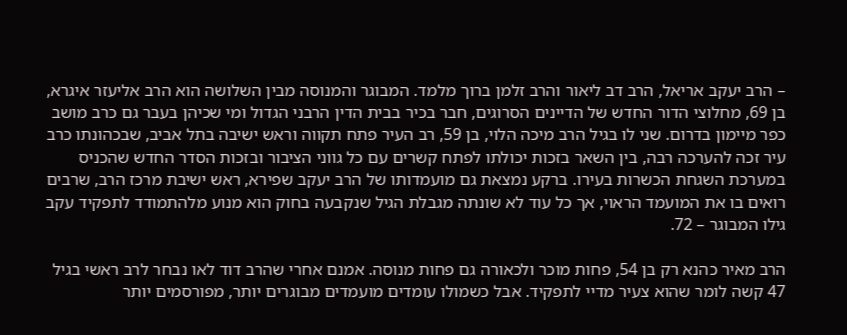– הרב יעקב אריאל, הרב דב ליאור והרב זלמן ברוך מלמד. המבוגר והמנוסה מבין השלושה הוא הרב אליעזר איגרא, בן 69, מחלוצי הדור החדש של הדיינים הסרוגים, חבר בכיר בבית הדין הרבני הגדול ומי שכיהן בעבר גם כרב מושב כפר מיימון בדרום. שני לו בגיל הרב מיכה הלוי, בן 59, רב העיר פתח תקווה וראש ישיבה בתל אביב, שבכהונתו כרב עיר זכה להערכה רבה, בין השאר בזכות יכולתו לפתח קשרים עם כל גווני הציבור ובזכות הסדר החדש שהכניס במערכת השגחת הכשרות בעירו. ברקע נמצאת גם מועמדותו של הרב יעקב שפירא, ראש ישיבת מרכז הרב, שרבים רואים בו את המועמד הראוי, אך כל עוד לא שונתה מגבלת הגיל שנקבעה בחוק הוא מנוע מלהתמודד לתפקיד עקב גילו המבוגר – 72.

הרב מאיר כהנא רק בן 54, פחות מוכר ולכאורה גם פחות מנוסה. אמנם אחרי שהרב דוד לאו נבחר לרב ראשי בגיל 47 קשה לומר שהוא צעיר מדיי לתפקיד. אבל כשמולו עומדים מועמדים מבוגרים יותר, מפורסמים יותר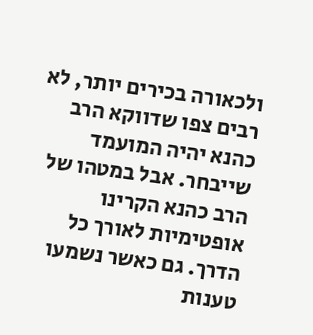ולכאורה בכירים יותר, לא רבים צפו שדווקא הרב כהנא יהיה המועמד שייבחר. אבל במטהו של הרב כהנא הקרינו אופטימיות לאורך כל הדרך. גם כאשר נשמעו טענות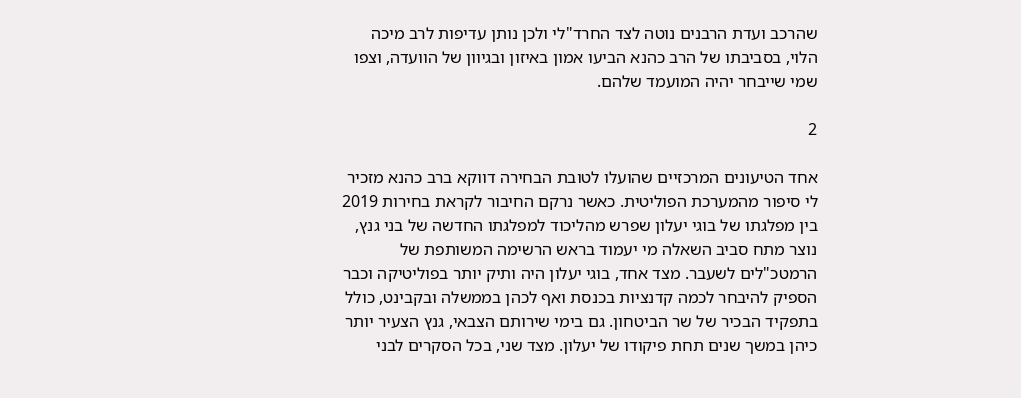שהרכב ועדת הרבנים נוטה לצד החרד"לי ולכן נותן עדיפות לרב מיכה הלוי, בסביבתו של הרב כהנא הביעו אמון באיזון ובגיוון של הוועדה, וצפו שמי שייבחר יהיה המועמד שלהם.

2

אחד הטיעונים המרכזיים שהועלו לטובת הבחירה דווקא ברב כהנא מזכיר לי סיפור מהמערכת הפוליטית. כאשר נרקם החיבור לקראת בחירות 2019 בין מפלגתו של בוגי יעלון שפרש מהליכוד למפלגתו החדשה של בני גנץ, נוצר מתח סביב השאלה מי יעמוד בראש הרשימה המשותפת של הרמטכ"לים לשעבר. מצד אחד, בוגי יעלון היה ותיק יותר בפוליטיקה וכבר הספיק להיבחר לכמה קדנציות בכנסת ואף לכהן בממשלה ובקבינט, כולל בתפקיד הבכיר של שר הביטחון. גם בימי שירותם הצבאי, גנץ הצעיר יותר כיהן במשך שנים תחת פיקודו של יעלון. מצד שני, בכל הסקרים לבני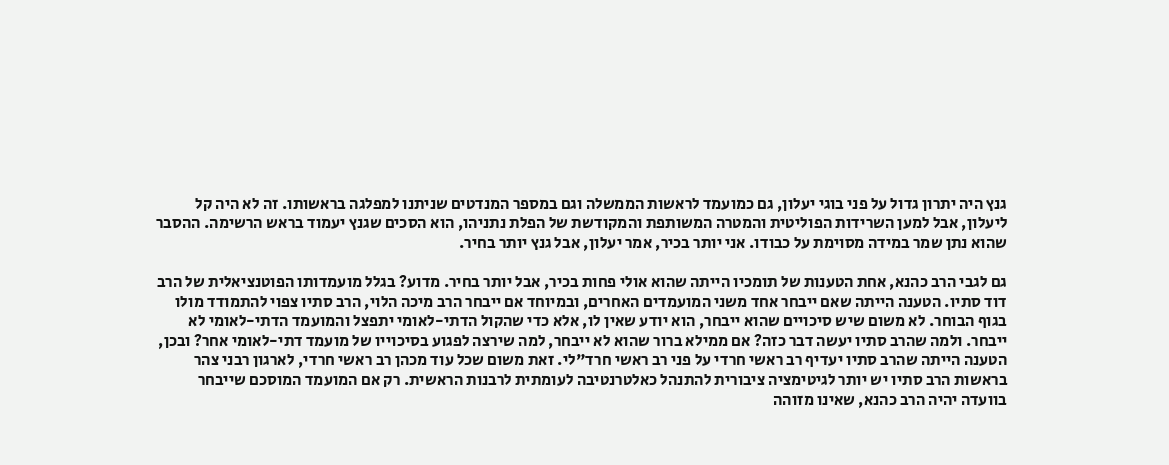גנץ היה יתרון גדול על פני בוגי יעלון, גם כמועמד לראשות הממשלה וגם במספר המנדטים שניתנו למפלגה בראשותו. זה לא היה קל ליעלון, אבל למען השרידות הפוליטית והמטרה המשותפת והמקודשת של הפלת נתניהו, הוא הסכים שגנץ יעמוד בראש הרשימה. ההסבר שהוא נתן שמר במידה מסוימת על כבודו. אני יותר בכיר, אמר יעלון, אבל גנץ יותר בחיר.

גם לגבי הרב כהנא, אחת הטענות של תומכיו הייתה שהוא אולי פחות בכיר, אבל יותר בחיר. מדוע? בגלל מועמדותו הפוטנציאלית של הרב דוד סתיו. הטענה הייתה שאם ייבחר אחד משני המועמדים האחרים, ובמיוחד אם ייבחר הרב מיכה הלוי, הרב סתיו צפוי להתמודד מולו בגוף הבוחר. לא משום שיש סיכויים שהוא ייבחר, הוא יודע שאין לו, אלא כדי שהקול הדתי-לאומי יתפצל והמועמד הדתי-לאומי לא ייבחר. ולמה שהרב סתיו יעשה דבר כזה? אם ממילא ברור שהוא לא ייבחר, למה שירצה לפגוע בסיכוייו של מועמד דתי-לאומי אחר? ובכן, הטענה הייתה שהרב סתיו יעדיף רב ראשי חרדי על פני רב ראשי חרד"לי. זאת משום שכל עוד מכהן רב ראשי חרדי, לארגון רבני צהר בראשות הרב סתיו יש יותר לגיטימציה ציבורית להתנהל כאלטרנטיבה לעומתית לרבנות הראשית. רק אם המועמד המוסכם שייבחר בוועדה יהיה הרב כהנא, שאינו מזוהה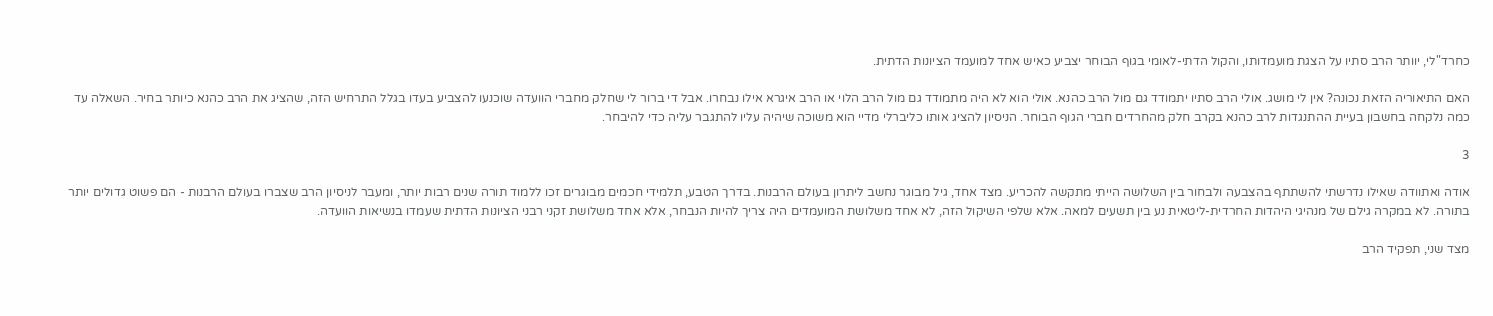כחרד"לי, יוותר הרב סתיו על הצגת מועמדותו, והקול הדתי-לאומי בגוף הבוחר יצביע כאיש אחד למועמד הציונות הדתית.

האם התיאוריה הזאת נכונה? אין לי מושג. אולי הרב סתיו יתמודד גם מול הרב כהנא. אולי הוא לא היה מתמודד גם מול הרב הלוי או הרב איגרא אילו נבחרו. אבל די ברור לי שחלק מחברי הוועדה שוכנעו להצביע בעדו בגלל התרחיש הזה, שהציג את הרב כהנא כיותר בחיר. השאלה עד כמה נלקחה בחשבון בעיית ההתנגדות לרב כהנא בקרב חלק מהחרדים חברי הגוף הבוחר. הניסיון להציג אותו כליברלי מדיי הוא משוכה שיהיה עליו להתגבר עליה כדי להיבחר.

3

אודה ואתוודה שאילו נדרשתי להשתתף בהצבעה ולבחור בין השלושה הייתי מתקשה להכריע. מצד אחד, גיל מבוגר נחשב ליתרון בעולם הרבנות. בדרך הטבע, תלמידי חכמים מבוגרים זכו ללמוד תורה שנים רבות יותר, ומעבר לניסיון הרב שצברו בעולם הרבנות - הם פשוט גדולים יותר בתורה. לא במקרה גילם של מנהיגי היהדות החרדית-ליטאית נע בין תשעים למאה. אלא שלפי השיקול הזה, לא אחד משלושת המועמדים היה צריך להיות הנבחר, אלא אחד משלושת זקני רבני הציונות הדתית שעמדו בנשיאות הוועדה.

מצד שני, תפקיד הרב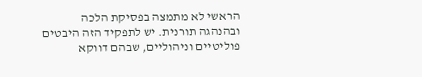הראשי לא מתמצה בפסיקת הלכה ובהנהגה תורנית. יש לתפקיד הזה היבטים פוליטיים וניהוליים, שבהם דווקא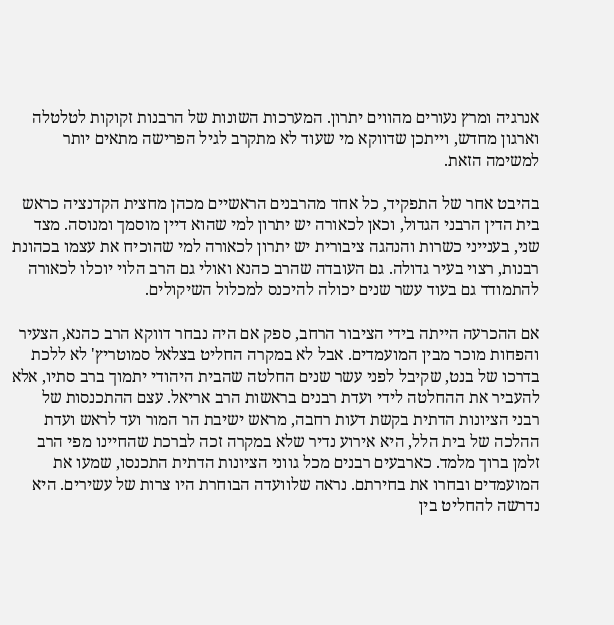אנרגיה ומרץ נעורים מהווים יתרון. המערכות השונות של הרבנות זקוקות לטלטלה וארגון מחדש, וייתכן שדווקא מי שעוד לא מתקרב לגיל הפרישה מתאים יותר למשימה הזאת.

בהיבט אחר של התפקיד, כל אחד מהרבנים הראשיים מכהן מחצית הקדנציה כראש בית הדין הרבני הגדול, וכאן לכאורה יש יתרון למי שהוא דיין מוסמך ומנוסה. מצד שני, בענייני כשרות והנהגה ציבורית יש יתרון לכאורה למי שהוכיח את עצמו בכהונת רבנות, רצוי בעיר גדולה. גם העובדה שהרב כהנא ואולי גם הרב הלוי יוכלו לכאורה להתמודד גם בעוד עשר שנים יכולה להיכנס למכלול השיקולים.

אם ההכרעה הייתה בידי הציבור הרחב, ספק אם היה נבחר דווקא הרב כהנא, הצעיר והפחות מוכר מבין המועמדים. אבל לא במקרה החליט בצלאל סמוטריץ' לא ללכת בדרכו של בנט, שקיבל לפני עשר שנים החלטה שהבית היהודי יתמוך ברב סתיו, אלא להעביר את ההחלטה לידי ועדת רבנים בראשות הרב אריאל. עצם ההתכנסות של רבני הציונות הדתית בקשת דעות רחבה, מראש ישיבת הר המור ועד לראש ועדת ההלכה של בית הלל, היא אירוע נדיר שלא במקרה זכה לברכת שהחיינו מפי הרב זלמן ברוך מלמד. כארבעים רבנים מכל גווני הציונות הדתית התכנסו, שמעו את המועמדים ובחרו את בחירתם. נראה שלוועדה הבוחרת היו צרות של עשירים. היא נדרשה להחליט בין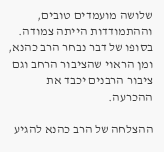שלושה מועמדים טובים, וההתמודדות הייתה צמודה. בסופו של דבר נבחר הרב כהנא, ומן הראוי שהציבור הרחב וגם ציבור הרבנים יכבד את ההכרעה.

ההצלחה של הרב כהנא להגיע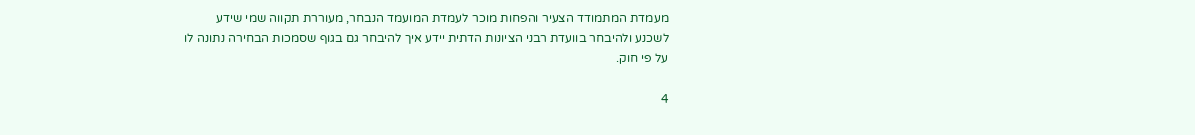מעמדת המתמודד הצעיר והפחות מוכר לעמדת המועמד הנבחר, מעוררת תקווה שמי שידע לשכנע ולהיבחר בוועדת רבני הציונות הדתית יידע איך להיבחר גם בגוף שסמכות הבחירה נתונה לו על פי חוק.

4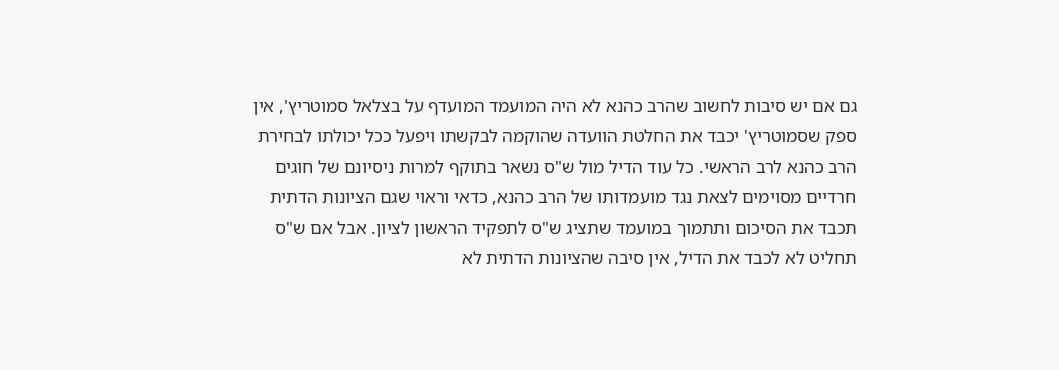גם אם יש סיבות לחשוב שהרב כהנא לא היה המועמד המועדף על בצלאל סמוטריץ', אין ספק שסמוטריץ' יכבד את החלטת הוועדה שהוקמה לבקשתו ויפעל ככל יכולתו לבחירת הרב כהנא לרב הראשי. כל עוד הדיל מול ש"ס נשאר בתוקף למרות ניסיונם של חוגים חרדיים מסוימים לצאת נגד מועמדותו של הרב כהנא, כדאי וראוי שגם הציונות הדתית תכבד את הסיכום ותתמוך במועמד שתציג ש"ס לתפקיד הראשון לציון. אבל אם ש"ס תחליט לא לכבד את הדיל, אין סיבה שהציונות הדתית לא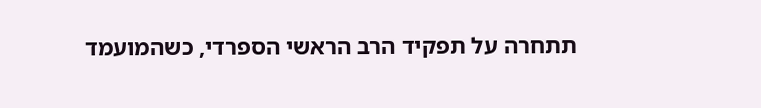תתחרה על תפקיד הרב הראשי הספרדי, כשהמועמד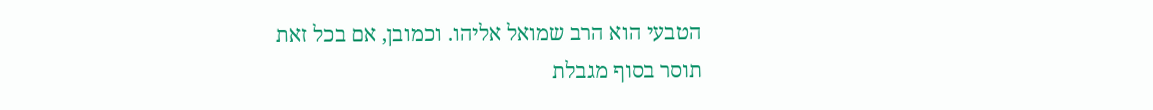הטבעי הוא הרב שמואל אליהו. וכמובן, אם בכל זאת תוסר בסוף מגבלת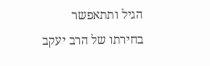הגיל ותתאפשר בחירתו של הרב יעקב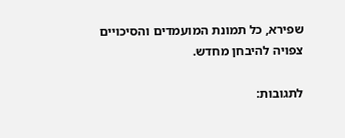שפירא, כל תמונת המועמדים והסיכויים צפויה להיבחן מחדש.

לתגובות: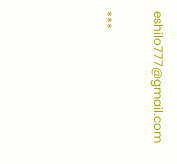eshilo777@gmail.com

***